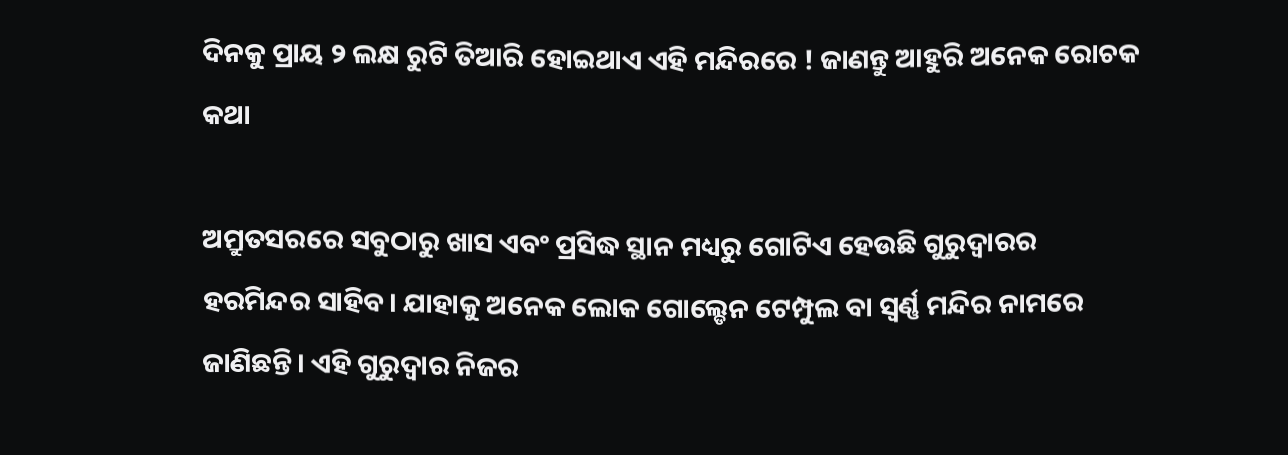ଦିନକୁ ପ୍ରାୟ ୨ ଲକ୍ଷ ରୁଟି ତିଆରି ହୋଇଥାଏ ଏହି ମନ୍ଦିରରେ ! ଜାଣନ୍ତୁ ଆହୁରି ଅନେକ ରୋଚକ କଥା

ଅମ୍ରୁତସରରେ ସବୁଠାରୁ ଖାସ ଏବଂ ପ୍ରସିଦ୍ଧ ସ୍ଥାନ ମଧ୍ୟରୁ ଗୋଟିଏ ହେଉଛି ଗୁରୁଦ୍ବାରର ହରମିନ୍ଦର ସାହିବ। ଯାହାକୁ ଅନେକ ଲୋକ ଗୋଲ୍ଡେନ ଟେମ୍ପୁଲ ବା ସ୍ବର୍ଣ୍ଣ ମନ୍ଦିର ନାମରେ ଜାଣିଛନ୍ତି। ଏହି ଗୁରୁଦ୍ବାର ନିଜର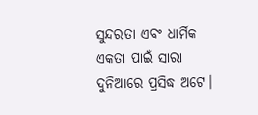ସୁନ୍ଦରତା ଏବଂ ଧାର୍ମିକ ଏକତା ପାଇଁ ସାରା ଦୁନିଆରେ ପ୍ରସିଦ୍ଧ ଅଟେ।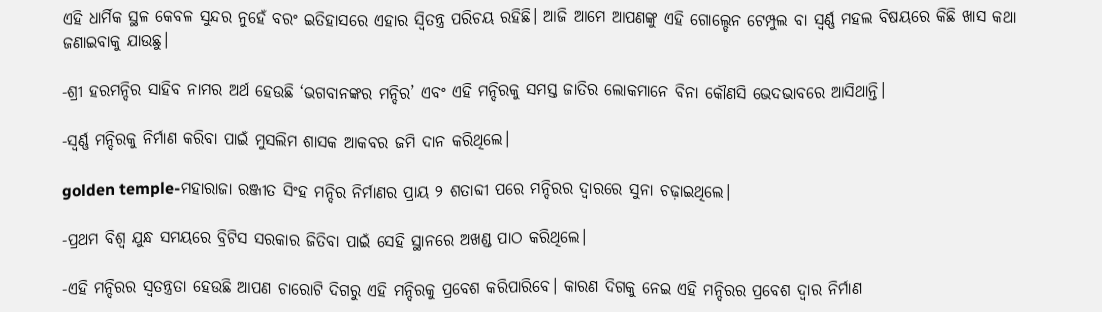ଏହି ଧାର୍ମିକ ସ୍ଥଳ କେବଳ ସୁନ୍ଦର ନୁହେଁ ବରଂ ଇତିହାସରେ ଏହାର ସ୍ବିତନ୍ତ୍ର ପରିଚୟ ରହିଛି। ଆଜି ଆମେ ଆପଣଙ୍କୁ ଏହି ଗୋଲ୍ଡେନ ଟେମ୍ପୁଲ ବା ସ୍ବର୍ଣ୍ଣ ମହଲ ବିଷୟରେ କିଛି ଖାସ କଥା ଜଣାଇବାକୁ ଯାଉଛୁ।

-ଶ୍ରୀ ହରମନ୍ଦିର ସାହିବ ନାମର ଅର୍ଥ ହେଉଛି ‘ଭଗବାନଙ୍କର ମନ୍ଦିର’ ଏବଂ ଏହି ମନ୍ଦିରକୁ ସମସ୍ତ ଜାତିର ଲୋକମାନେ ବିନା କୌଣସି ଭେଦଭାବରେ ଆସିଥାନ୍ତି।

-ସ୍ବର୍ଣ୍ଣ ମନ୍ଦିରକୁ ନିର୍ମାଣ କରିବା ପାଇଁ ମୁସଲିମ ଶାସକ ଆକବର ଜମି ଦାନ କରିଥିଲେ।

golden temple-ମହାରାଜା ରଞ୍ଜୀତ ସିଂହ ମନ୍ଦିର ନିର୍ମାଣର ପ୍ରାୟ ୨ ଶତାବ୍ଦୀ ପରେ ମନ୍ଦିରର ଦ୍ବାରରେ ସୁନା ଚଢ଼ାଇଥିଲେ।

-ପ୍ରଥମ ବିଶ୍ବ ଯୁନ୍ଧ ସମୟରେ ବ୍ରିଟିସ ସରକାର ଜିତିବା ପାଇଁ ସେହି ସ୍ଥାନରେ ଅଖଣ୍ଡ ପାଠ କରିଥିଲେ।

-ଏହି ମନ୍ଦିରର ସ୍ବତନ୍ତ୍ରତା ହେଉଛି ଆପଣ ଚାରୋଟି ଦିଗରୁ ଏହି ମନ୍ଦିରକୁ ପ୍ରବେଶ କରିପାରିବେ। କାରଣ ଦିଗକୁ ନେଇ ଏହି ମନ୍ଦିରର ପ୍ରବେଶ ଦ୍ବାର ନିର୍ମାଣ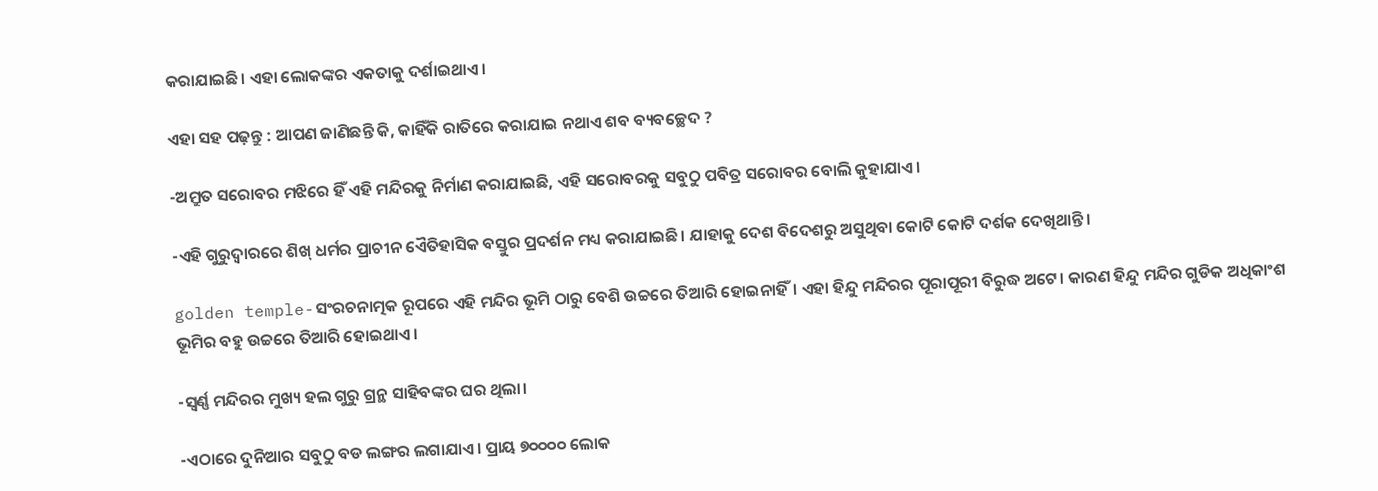କରାଯାଇଛି। ଏହା ଲୋକଙ୍କର ଏକତାକୁ ଦର୍ଶାଇଥାଏ।

ଏହା ସହ ପଢ଼ନ୍ତୁ : ଆପଣ ଜାଣିଛନ୍ତି କି, କାହିଁକି ରାତିରେ କରାଯାଇ ନଥାଏ ଶବ ବ୍ୟବଚ୍ଛେଦ ?

-ଅମ୍ରୁତ ସରୋବର ମଝିରେ ହିଁ ଏହି ମନ୍ଦିରକୁ ନିର୍ମାଣ କରାଯାଇଛି, ଏହି ସରୋବରକୁ ସବୁଠୁ ପବିତ୍ର ସରୋବର ବୋଲି କୁହାଯାଏ।

-ଏହି ଗୁରୁଦ୍ବାରରେ ଶିଖ୍ ଧର୍ମର ପ୍ରାଚୀନ ଏୈତିହାସିକ ବସ୍ତୁର ପ୍ରଦର୍ଶନ ମଧ୍ୟ କରାଯାଇଛି। ଯାହାକୁ ଦେଶ ବିଦେଶରୁ ଅସୁଥିବା କୋଟି କୋଟି ଦର୍ଶକ ଦେଖିଥାନ୍ତି।

golden temple-ସଂରଚନାତ୍ମକ ରୂପରେ ଏହି ମନ୍ଦିର ଭୂମି ଠାରୁ ବେଶି ଉଚ୍ଚରେ ତିଆରି ହୋଇନାହିଁ। ଏହା ହିନ୍ଦୁ ମନ୍ଦିରର ପୂରାପୂରୀ ବିରୁଦ୍ଧ ଅଟେ। କାରଣ ହିନ୍ଦୁ ମନ୍ଦିର ଗୁଡିକ ଅଧିକାଂଶ ଭୂମିର ବହୁ ଉଚ୍ଚରେ ତିଆରି ହୋଇଥାଏ।

-ସ୍ବର୍ଣ୍ଣ ମନ୍ଦିରର ମୁଖ୍ୟ ହଲ ଗୁରୁ ଗ୍ରନ୍ଥ ସାହିବଙ୍କର ଘର ଥିଲା।

-ଏଠାରେ ଦୁନିଆର ସବୁଠୁ ବଡ ଲଙ୍ଗର ଲଗାଯାଏ। ପ୍ରାୟ ୭୦୦୦୦ ଲୋକ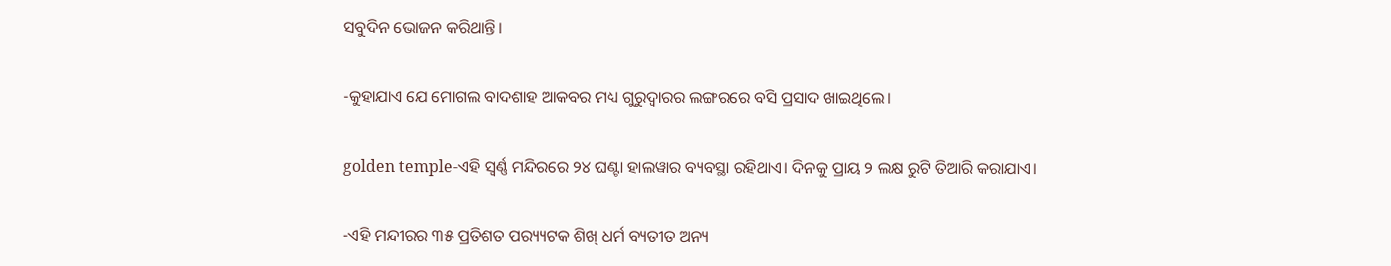ସବୁଦିନ ଭୋଜନ କରିଥାନ୍ତି।

-କୁହାଯାଏ ଯେ ମୋଗଲ ବାଦଶାହ ଆକବର ମଧ୍ୟ ଗୁରୁଦ୍ବାରର ଲଙ୍ଗରରେ ବସି ପ୍ରସାଦ ଖାଇଥିଲେ।

golden temple-ଏହି ସ୍ବର୍ଣ୍ଣ ମନ୍ଦିରରେ ୨୪ ଘଣ୍ଟା ହାଲୱାର ବ୍ୟବସ୍ଥା ରହିଥାଏ। ଦିନକୁ ପ୍ରାୟ ୨ ଲକ୍ଷ ରୁଟି ତିଆରି କରାଯାଏ।

-ଏହି ମନ୍ଦୀରର ୩୫ ପ୍ରତିଶତ ପର‌୍ୟ୍ୟଟକ ଶିଖ୍ ଧର୍ମ ବ୍ୟତୀତ ଅନ୍ୟ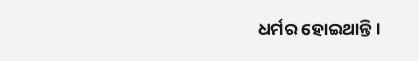ଧର୍ମର ହୋଇଥାନ୍ତି।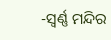-ସ୍ବର୍ଣ୍ଣ ମନ୍ଦିର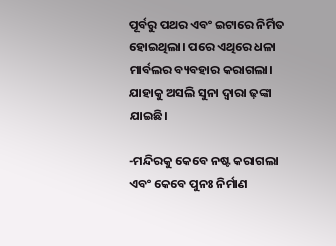ପୂର୍ବରୁ ପଥର ଏବଂ ଇଟାରେ ନିର୍ମିତ ହୋଇଥିଲା। ପରେ ଏଥିରେ ଧଳା ମାର୍ବଲର ବ୍ୟବହାର କରାଗଲା। ଯାହାକୁ ଅସଲି ସୁନା ଦ୍ବାରା ଢ଼ଙ୍କା ଯାଇଛି।

-ମନ୍ଦିରକୁ କେବେ ନଷ୍ଟ କରାଗଲା ଏବଂ କେବେ ପୁନଃ ନିର୍ମାଣ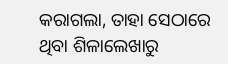କରାଗଲା, ତାହା ସେଠାରେ ଥିବା ଶିଳାଲେଖାରୁ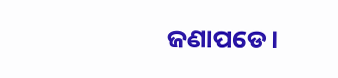ଜଣାପଡେ।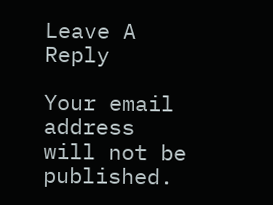Leave A Reply

Your email address will not be published.